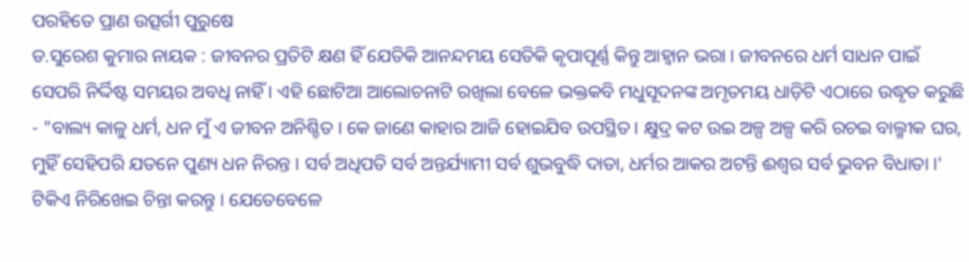ପରହିତେ ପ୍ରାଣ ଉତ୍ସର୍ଗୀ ପୁରୁଷେ
ଡ.ସୁରେଶ କୁମାର ନାୟକ : ଜୀବନର ପ୍ରତିଟି କ୍ଷଣ ହିଁ ଯେତିକି ଆନନ୍ଦମୟ ସେତିକି କୃପାପୂର୍ଣ୍ଣ କିନ୍ତୁ ଆହ୍ୱାନ ଭରା । ଜୀବନରେ ଧର୍ମ ସାଧନ ପାଇଁ ସେପରି ନିର୍ଦ୍ଦିଷ୍ଟ ସମୟର ଅବଧି ନାହିଁ । ଏହି ଛୋଟିଆ ଆଲୋଚନାଟି ରଖିଲା ବେଳେ ଭକ୍ତକବି ମଧୁସୂଦନଙ୍କ ଅମୃତମୟ ଧାଡ଼ିଟି ଏଠାରେ ଉଦ୍ଧୃତ କରୁଛି - "ବାଲ୍ୟ କାଳୁ ଧର୍ମ, ଧନ ମୁଁ ଏ ଜୀବନ ଅନିଶ୍ଚିତ । କେ ଜାଣେ କାହାର ଆଜି ହୋଇଯିବ ଉପସ୍ଥିତ । କ୍ଷୁଦ୍ର କଟ ଉଇ ଅଳ୍ପ ଅଳ୍ପ କରି ରଚଇ ବାଲ୍ମୀକ ଘର, ମୁହିଁ ସେହିପରି ଯତନେ ପୁଣ୍ୟ ଧନ ନିରନ୍ତ । ସର୍ବ ଅଧିପତି ସର୍ବ ଅନ୍ତର୍ଯ୍ୟାମୀ ସର୍ବ ଶୁଭବୁଦ୍ଧି ଦାତା, ଧର୍ମର ଆକର ଅଟନ୍ତି ଈଶ୍ୱର ସର୍ବ ଭୁବନ ବିଧାତା ।'
ଟିକିଏ ନିରିଖେଇ ଚିନ୍ତା କରନ୍ତୁ । ଯେତେବେଳେ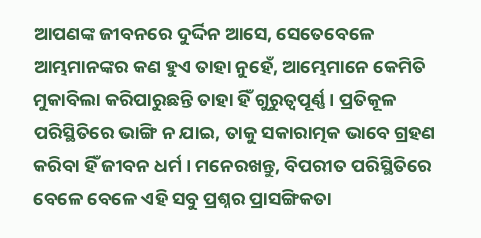ଆପଣଙ୍କ ଜୀବନରେ ଦୁର୍ଦ୍ଦିନ ଆସେ, ସେତେବେଳେ ଆମ୍ଭମାନଙ୍କର କଣ ହୁଏ ତାହା ନୁହେଁ, ଆମ୍ଭେମାନେ କେମିତି ମୁକାବିଲା କରିପାରୁଛନ୍ତି ତାହା ହିଁ ଗୁରୁତ୍ୱପୂର୍ଣ୍ଣ । ପ୍ରତିକୂଳ ପରିସ୍ଥିତିରେ ଭାଙ୍ଗି ନ ଯାଇ, ତାକୁ ସକାରାତ୍ମକ ଭାବେ ଗ୍ରହଣ କରିବା ହିଁ ଜୀବନ ଧର୍ମ । ମନେରଖନ୍ତୁ, ବିପରୀତ ପରିସ୍ଥିତିରେ ବେଳେ ବେଳେ ଏହି ସବୁ ପ୍ରଶ୍ନର ପ୍ରାସଙ୍ଗିକତା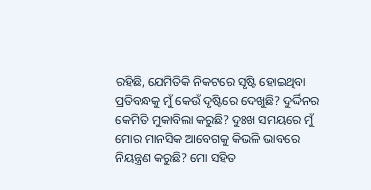ରହିଛି, ଯେମିତିକି ନିକଟରେ ସୃଷ୍ଟି ହୋଇଥିବା ପ୍ରତିବନ୍ଧକୁ ମୁଁ କେଉଁ ଦୃଷ୍ଟିରେ ଦେଖୁଛି? ଦୁର୍ଦ୍ଦିନର କେମିତି ମୁକାବିଲା କରୁଛି? ଦୁଃଖ ସମୟରେ ମୁଁ ମୋର ମାନସିକ ଆବେଗକୁ କିଭଳି ଭାବରେ ନିୟନ୍ତ୍ରଣ କରୁଛି? ମୋ ସହିତ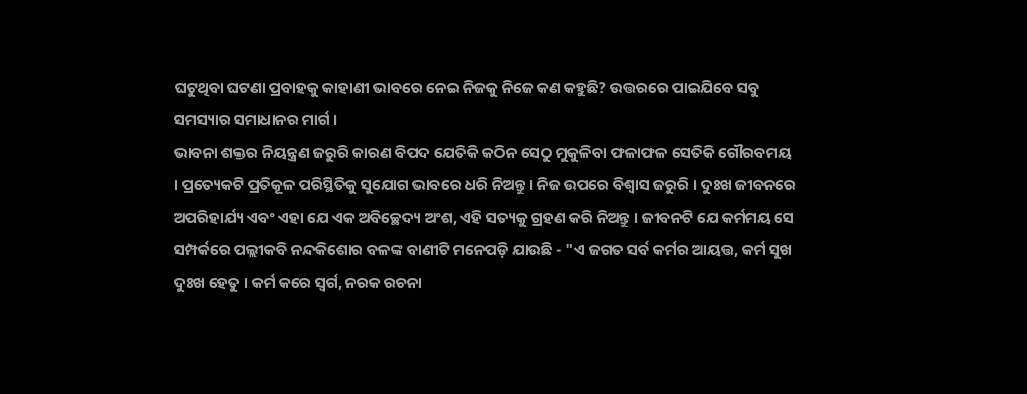ଘଟୁଥିବା ଘଟଣା ପ୍ରବାହକୁ କାହାଣୀ ଭାବରେ ନେଇ ନିଜକୁ ନିଜେ କଣ କହୁଛି? ଉତ୍ତରରେ ପାଇଯିବେ ସବୁ ସମସ୍ୟାର ସମାଧାନର ମାର୍ଗ ।
ଭାବନା ଶକ୍ତର ନିୟନ୍ତ୍ରଣ ଜରୁରି କାରଣ ବିପଦ ଯେତିକି କଠିନ ସେଠୁ ମୁକୁଳିବା ଫଳାଫଳ ସେତିକି ଗୌରବମୟ । ପ୍ରତ୍ୟେକଟି ପ୍ରତିକୂଳ ପରିସ୍ଥିତିକୁ ସୁଯୋଗ ଭାବରେ ଧରି ନିଅନ୍ତୁ । ନିଜ ଉପରେ ବିଶ୍ୱାସ ଜରୁରି । ଦୁଃଖ ଜୀବନରେ ଅପରିହାର୍ଯ୍ୟ ଏବଂ ଏହା ଯେ ଏକ ଅବିଚ୍ଛେଦ୍ୟ ଅଂଶ, ଏହି ସତ୍ୟକୁ ଗ୍ରହଣ କରି ନିଅନ୍ତୁ । ଜୀବନଟି ଯେ କର୍ମମୟ ସେ ସମ୍ପର୍କରେ ପଲ୍ଲୀକବି ନନ୍ଦକିଶୋର ବଳଙ୍କ ବାଣୀଟି ମନେପଡ଼ି ଯାଉଛି - "ଏ ଜଗତ ସର୍ବ କର୍ମର ଆୟତ୍ତ, କର୍ମ ସୁଖ ଦୁଃଖ ହେତୁ । କର୍ମ କରେ ସ୍ୱର୍ଗ, ନରକ ରଚନା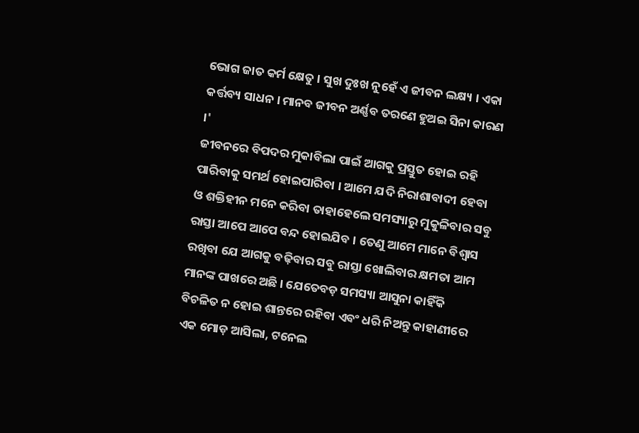ଭୋଗ ଜାତ କର୍ମ କ୍ଷେତୁ । ସୁଖ ଦୁଃଖ ନୁହେଁ ଏ ଜୀବନ ଲକ୍ଷ୍ୟ । ଏକା କର୍ତ୍ତବ୍ୟ ସାଧନ । ମାନବ ଜୀବନ ଅର୍ଣ୍ଣବ ତରଣେ ହୁଅଇ ସିନା କାରଣ ।'
ଜୀବନରେ ବିପଦର ମୁକାବିଲା ପାଇଁ ଆଗକୁ ପ୍ରସ୍ତୁତ ହୋଇ ରହି ପାରିବାକୁ ସମର୍ଥ ହୋଇପାରିବା । ଆମେ ଯଦି ନିରାଶାବାଦୀ ହେବା ଓ ଶକ୍ତିହୀନ ମନେ କରିବା ତାହାହେଲେ ସମସ୍ୟାରୁ ମୁକୁଳିବାର ସବୁ ରାସ୍ତା ଆପେ ଆପେ ବନ୍ଦ ହୋଇଯିବ । ତେଣୁ ଆମେ ମାନେ ବିଶ୍ୱାସ ରଖିବା ଯେ ଆଗକୁ ବଢ଼ିବାର ସବୁ ରାସ୍ତା ଖୋଲିବାର କ୍ଷମତା ଆମ ମାନଙ୍କ ପାଖରେ ଅଛି । ଯେତେବଡ଼ ସମସ୍ୟା ଆସୁନା କାହିଁକି ବିଚଳିତ ନ ହୋଇ ଶାନ୍ତରେ ରହିବା ଏବଂ ଧରି ନିଅନ୍ତୁ କାହାଣୀରେ ଏକ ମୋଡ଼ ଆସିଲା, ଟନେଲ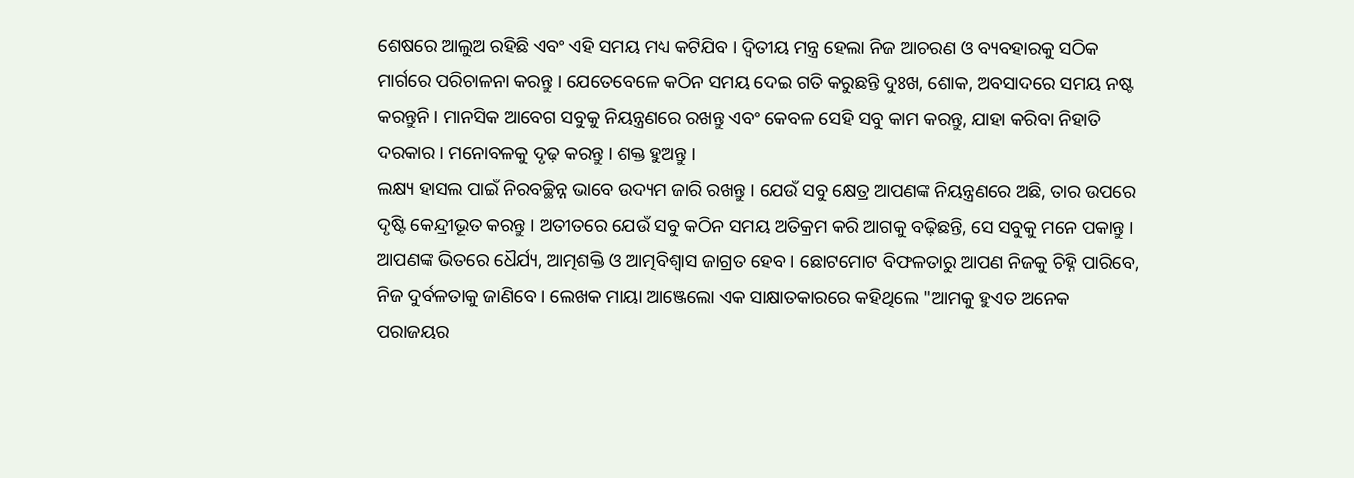ଶେଷରେ ଆଲୁଅ ରହିଛି ଏବଂ ଏହି ସମୟ ମଧ୍ୟ କଟିଯିବ । ଦ୍ୱିତୀୟ ମନ୍ତ୍ର ହେଲା ନିଜ ଆଚରଣ ଓ ବ୍ୟବହାରକୁ ସଠିକ ମାର୍ଗରେ ପରିଚାଳନା କରନ୍ତୁ । ଯେତେବେଳେ କଠିନ ସମୟ ଦେଇ ଗତି କରୁଛନ୍ତି ଦୁଃଖ, ଶୋକ, ଅବସାଦରେ ସମୟ ନଷ୍ଟ କରନ୍ତୁନି । ମାନସିକ ଆବେଗ ସବୁକୁ ନିୟନ୍ତ୍ରଣରେ ରଖନ୍ତୁ ଏବଂ କେବଳ ସେହି ସବୁ କାମ କରନ୍ତୁ, ଯାହା କରିବା ନିହାତି ଦରକାର । ମନୋବଳକୁ ଦୃଢ଼ କରନ୍ତୁ । ଶକ୍ତ ହୁଅନ୍ତୁ ।
ଲକ୍ଷ୍ୟ ହାସଲ ପାଇଁ ନିରବଚ୍ଛିନ୍ନ ଭାବେ ଉଦ୍ୟମ ଜାରି ରଖନ୍ତୁ । ଯେଉଁ ସବୁ କ୍ଷେତ୍ର ଆପଣଙ୍କ ନିୟନ୍ତ୍ରଣରେ ଅଛି, ତାର ଉପରେ ଦୃଷ୍ଟି କେନ୍ଦ୍ରୀଭୂତ କରନ୍ତୁ । ଅତୀତରେ ଯେଉଁ ସବୁ କଠିନ ସମୟ ଅତିକ୍ରମ କରି ଆଗକୁ ବଢ଼ିଛନ୍ତି, ସେ ସବୁକୁ ମନେ ପକାନ୍ତୁ । ଆପଣଙ୍କ ଭିତରେ ଧୈର୍ଯ୍ୟ, ଆତ୍ମଶକ୍ତି ଓ ଆତ୍ମବିଶ୍ୱାସ ଜାଗ୍ରତ ହେବ । ଛୋଟମୋଟ ବିଫଳତାରୁ ଆପଣ ନିଜକୁ ଚିହ୍ନି ପାରିବେ, ନିଜ ଦୁର୍ବଳତାକୁ ଜାଣିବେ । ଲେଖକ ମାୟା ଆଞ୍ଜେଲୋ ଏକ ସାକ୍ଷାତକାରରେ କହିଥିଲେ "ଆମକୁ ହୁଏତ ଅନେକ ପରାଜୟର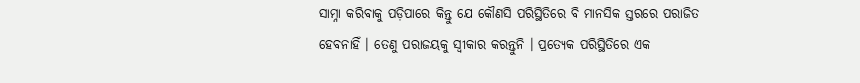ସାମ୍ନା କରିବାକୁ ପଡ଼ିପାରେ କିନ୍ତୁ ଯେ କୌଣସି ପରିସ୍ଥିତିରେ ବି ମାନସିକ ସ୍ତରରେ ପରାଜିତ ହେବନାହିଁ । ତେଣୁ ପରାଜୟକୁ ସ୍ୱୀକାର କରନ୍ତୁନି । ପ୍ରତ୍ୟେକ ପରିସ୍ଥିତିରେ ଏକ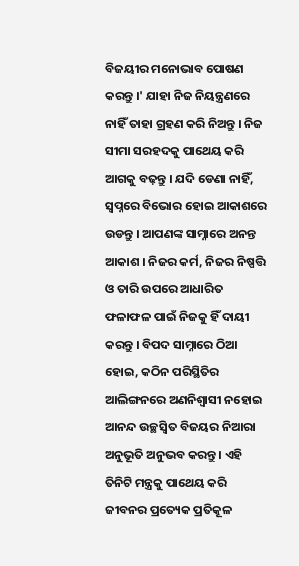ବିଜୟୀର ମନୋଭାବ ପୋଷଣ କରନ୍ତୁ ।' ଯାହା ନିଜ ନିୟନ୍ତ୍ରଣରେ ନାହିଁ ତାହା ଗ୍ରହଣ କରି ନିଅନ୍ତୁ । ନିଜ ସୀମା ସରହଦକୁ ପାଥେୟ କରି ଆଗକୁ ବଢ଼ନ୍ତୁ । ଯଦି ଡେଣା ନାହିଁ, ସ୍ୱପ୍ନରେ ବିଭୋର ହୋଇ ଆକାଶରେ ଉଡନ୍ତୁ । ଆପଣଙ୍କ ସାମ୍ନାରେ ଅନନ୍ତ ଆକାଶ । ନିଜର କର୍ମ, ନିଜର ନିଷ୍ପତ୍ତି ଓ ତାରି ଉପରେ ଆଧାରିତ ଫଳାଫଳ ପାଇଁ ନିଜକୁ ହିଁ ଦାୟୀ କରନ୍ତୁ । ବିପଦ ସାମ୍ନାରେ ଠିଆ ହୋଇ, କଠିନ ପରିସ୍ଥିତିର ଆଲିଙ୍ଗନରେ ଅଣନିଶ୍ୱାସୀ ନହୋଇ ଆନନ୍ଦ ଉଚ୍ଛସ୍ୱିତ ବିଜୟର ନିଆରା ଅନୁଭୂତି ଅନୁଭବ କରନ୍ତୁ । ଏହି ତିନିଟି ମନ୍ତ୍ରକୁ ପାଥେୟ କରି ଜୀବନର ପ୍ରତ୍ୟେକ ପ୍ରତିକୂଳ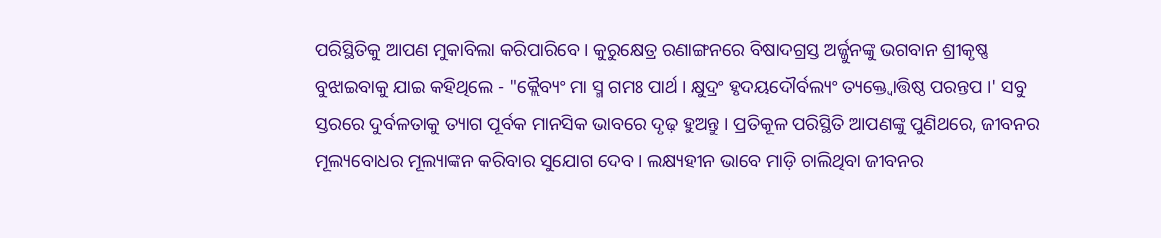ପରିସ୍ଥିତିକୁ ଆପଣ ମୁକାବିଲା କରିପାରିବେ । କୁରୁକ୍ଷେତ୍ର ରଣାଙ୍ଗନରେ ବିଷାଦଗ୍ରସ୍ତ ଅର୍ଜ୍ଜୁନଙ୍କୁ ଭଗବାନ ଶ୍ରୀକୃଷ୍ଣ ବୁଝାଇବାକୁ ଯାଇ କହିଥିଲେ - "କ୍ଲୈବ୍ୟଂ ମା ସ୍ମ ଗମଃ ପାର୍ଥ । କ୍ଷୁଦ୍ରଂ ହୃଦୟଦୌର୍ବଲ୍ୟଂ ତ୍ୟକ୍ତ୍ୱୋତ୍ତିଷ୍ଠ ପରନ୍ତପ ।' ସବୁ ସ୍ତରରେ ଦୁର୍ବଳତାକୁ ତ୍ୟାଗ ପୂର୍ବକ ମାନସିକ ଭାବରେ ଦୃଢ଼ ହୁଅନ୍ତୁ । ପ୍ରତିକୂଳ ପରିସ୍ଥିତି ଆପଣଙ୍କୁ ପୁଣିଥରେ, ଜୀବନର ମୂଲ୍ୟବୋଧର ମୂଲ୍ୟାଙ୍କନ କରିବାର ସୁଯୋଗ ଦେବ । ଲକ୍ଷ୍ୟହୀନ ଭାବେ ମାଡ଼ି ଚାଲିଥିବା ଜୀବନର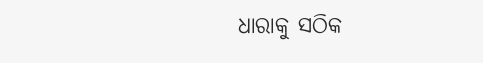ଧାରାକୁ ସଠିକ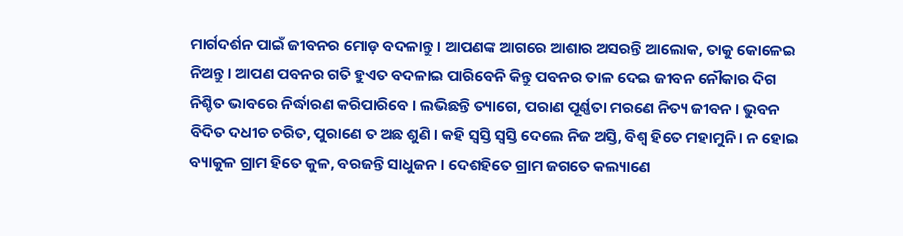ମାର୍ଗଦର୍ଶନ ପାଇଁ ଜୀବନର ମୋଡ଼ ବଦଳାନ୍ତୁ । ଆପଣଙ୍କ ଆଗରେ ଆଶାର ଅସରନ୍ତି ଆଲୋକ, ତାକୁ କୋଳେଇ ନିଅନ୍ତୁ । ଆପଣ ପବନର ଗତି ହୁଏତ ବଦଳାଇ ପାରିବେନି କିନ୍ତୁ ପବନର ତାଳ ଦେଇ ଜୀବନ ନୌକାର ଦିଗ ନିଶ୍ଚିତ ଭାବରେ ନିର୍ଦ୍ଧାରଣ କରିପାରିବେ । ଲଭିଛନ୍ତି ତ୍ୟାଗେ, ପରାଣ ପୂର୍ଣ୍ଣତା ମରଣେ ନିତ୍ୟ ଜୀବନ । ଭୁବନ ବିଦିତ ଦଧୀଚ ଚରିତ, ପୁରାଣେ ତ ଅଛ ଶୁଣି । କହି ସ୍ୱସ୍ତି ସ୍ୱସ୍ତି ଦେଲେ ନିଜ ଅସ୍ତି, ବିଶ୍ୱ ହିତେ ମହାମୁନି । ନ ହୋଇ ବ୍ୟାକୁଳ ଗ୍ରାମ ହିତେ କୁଳ, ବରଜନ୍ତି ସାଧୁଜନ । ଦେଶହିତେ ଗ୍ରାମ ଜଗତେ କଲ୍ୟାଣେ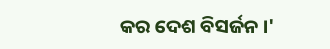କର ଦେଶ ବିସର୍ଜନ ।'